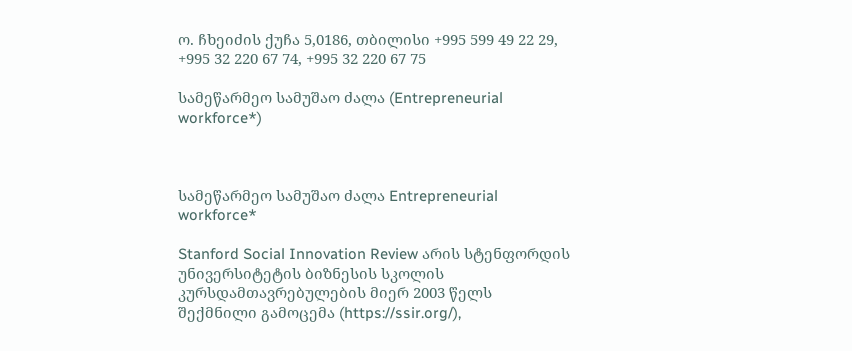ო. ჩხეიძის ქუჩა 5,0186, თბილისი +995 599 49 22 29, +995 32 220 67 74, +995 32 220 67 75

სამეწარმეო სამუშაო ძალა (Entrepreneurial workforce*)



სამეწარმეო სამუშაო ძალა Entrepreneurial workforce*

Stanford Social Innovation Review არის სტენფორდის უნივერსიტეტის ბიზნესის სკოლის კურსდამთავრებულების მიერ 2003 წელს შექმნილი გამოცემა (https://ssir.org/),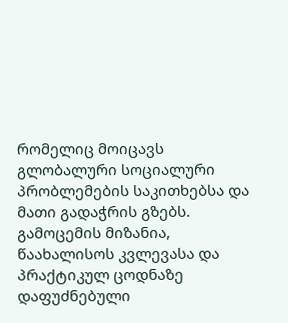რომელიც მოიცავს გლობალური სოციალური პრობლემების საკითხებსა და მათი გადაჭრის გზებს. გამოცემის მიზანია, წაახალისოს კვლევასა და პრაქტიკულ ცოდნაზე დაფუძნებული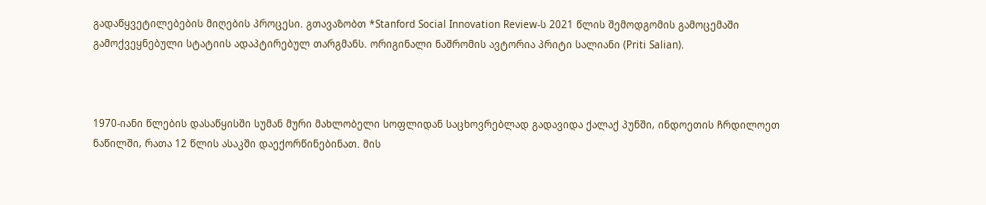გადაწყვეტილებების მიღების პროცესი. გთავაზობთ *Stanford Social Innovation Review-ს 2021 წლის შემოდგომის გამოცემაში გამოქვეყნებული სტატიის ადაპტირებულ თარგმანს. ორიგინალი ნაშრომის ავტორია პრიტი სალიანი (Priti Salian).



1970-იანი წლების დასაწყისში სუმან მური მახლობელი სოფლიდან საცხოვრებლად გადავიდა ქალაქ პუნში, ინდოეთის ჩრდილოეთ ნაწილში, რათა 12 წლის ასაკში დაექორწინებინათ. მის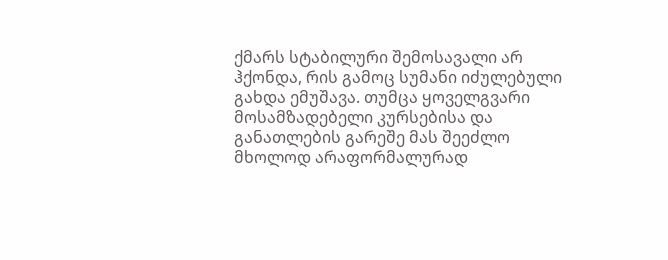ქმარს სტაბილური შემოსავალი არ ჰქონდა, რის გამოც სუმანი იძულებული გახდა ემუშავა. თუმცა ყოველგვარი მოსამზადებელი კურსებისა და განათლების გარეშე მას შეეძლო  მხოლოდ არაფორმალურად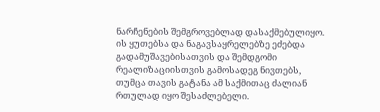ნარჩენების შემგროვებლად დასაქმებულიყო. ის ყუთებსა და ნაგავსაყრელებზე ეძებდა გადამუშავებისათვის და შემდგომი რეალიზაციისთვის გამოსადეგ ნივთებს, თუმცა თავის გატანა ამ საქმითაც ძალიან რთულად იყო შესაძლებელი.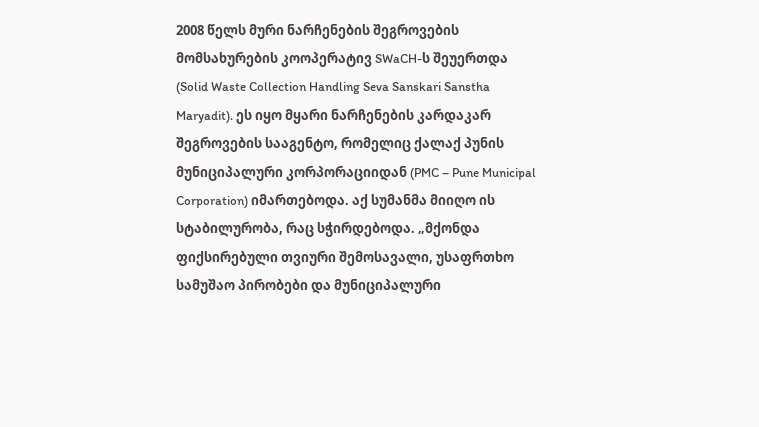2008 წელს მური ნარჩენების შეგროვების მომსახურების კოოპერატივ SWaCH-ს შეუერთდა (Solid Waste Collection Handling Seva Sanskari Sanstha Maryadit). ეს იყო მყარი ნარჩენების კარდაკარ შეგროვების სააგენტო, რომელიც ქალაქ პუნის მუნიციპალური კორპორაციიდან (PMC – Pune Municipal Corporation) იმართებოდა. აქ სუმანმა მიიღო ის სტაბილურობა, რაც სჭირდებოდა. „მქონდა ფიქსირებული თვიური შემოსავალი, უსაფრთხო სამუშაო პირობები და მუნიციპალური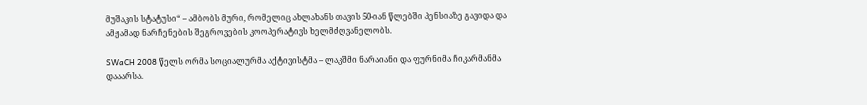მუშაკის სტატუსი“ – ამბობს მური, რომელიც ახლახანს თავის 50-იან წლებში პენსიაზე გავიდა და ამჟამად ნარჩენების შეგროვების კოოპერატივს ხელმძღვანელობს.

SWaCH 2008 წელს ორმა სოციალურმა აქტივისტმა – ლაკშმი ნარაიანი და ფურნიმა ჩიკარმანმა დააარსა.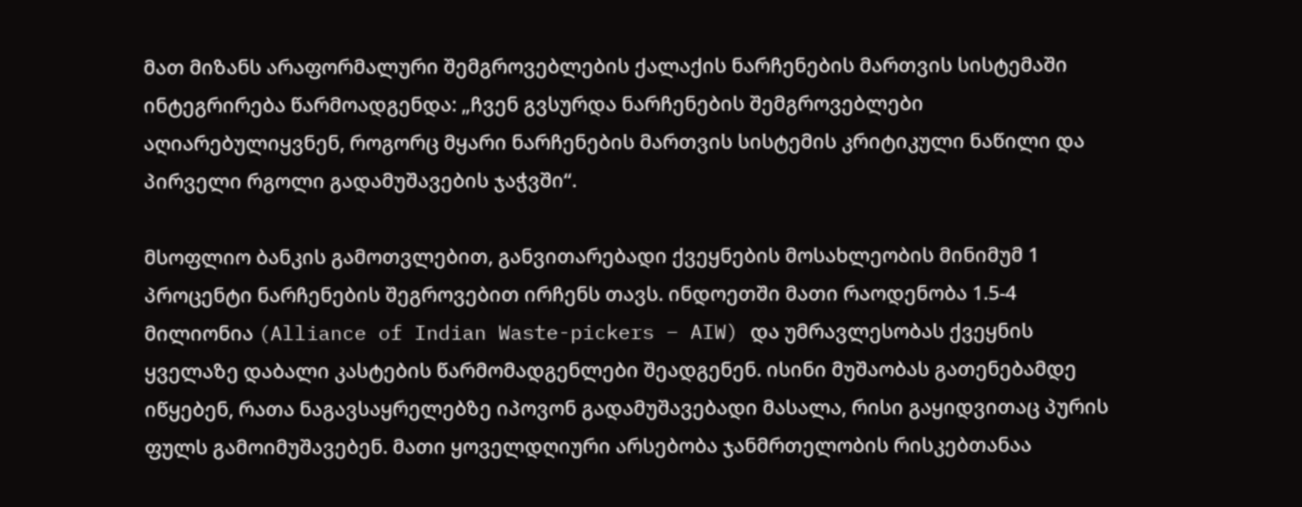მათ მიზანს არაფორმალური შემგროვებლების ქალაქის ნარჩენების მართვის სისტემაში ინტეგრირება წარმოადგენდა: „ჩვენ გვსურდა ნარჩენების შემგროვებლები აღიარებულიყვნენ, როგორც მყარი ნარჩენების მართვის სისტემის კრიტიკული ნაწილი და პირველი რგოლი გადამუშავების ჯაჭვში“.

მსოფლიო ბანკის გამოთვლებით, განვითარებადი ქვეყნების მოსახლეობის მინიმუმ 1 პროცენტი ნარჩენების შეგროვებით ირჩენს თავს. ინდოეთში მათი რაოდენობა 1.5-4 მილიონია (Alliance of Indian Waste-pickers – AIW) და უმრავლესობას ქვეყნის ყველაზე დაბალი კასტების წარმომადგენლები შეადგენენ. ისინი მუშაობას გათენებამდე იწყებენ, რათა ნაგავსაყრელებზე იპოვონ გადამუშავებადი მასალა, რისი გაყიდვითაც პურის ფულს გამოიმუშავებენ. მათი ყოველდღიური არსებობა ჯანმრთელობის რისკებთანაა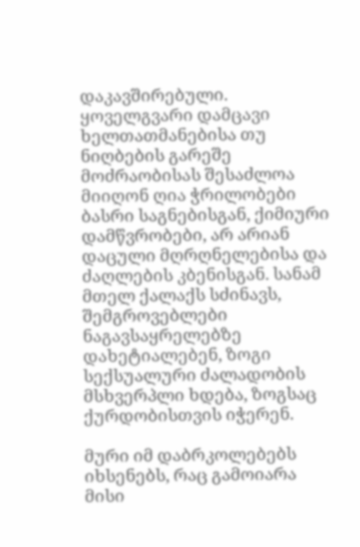დაკავშირებული. ყოველგვარი დამცავი ხელთათმანებისა თუ ნიღბების გარეშე მოძრაობისას შესაძლოა მიიღონ ღია ჭრილობები ბასრი საგნებისგან, ქიმიური დამწვრობები, არ არიან დაცული მღრღნელებისა და ძაღლების კბენისგან. სანამ მთელ ქალაქს სძინავს, შემგროვებლები ნაგავსაყრელებზე დახეტიალებენ, ზოგი სექსუალური ძალადობის მსხვერპლი ხდება, ზოგსაც ქურდობისთვის იჭერენ.

მური იმ დაბრკოლებებს იხსენებს, რაც გამოიარა მისი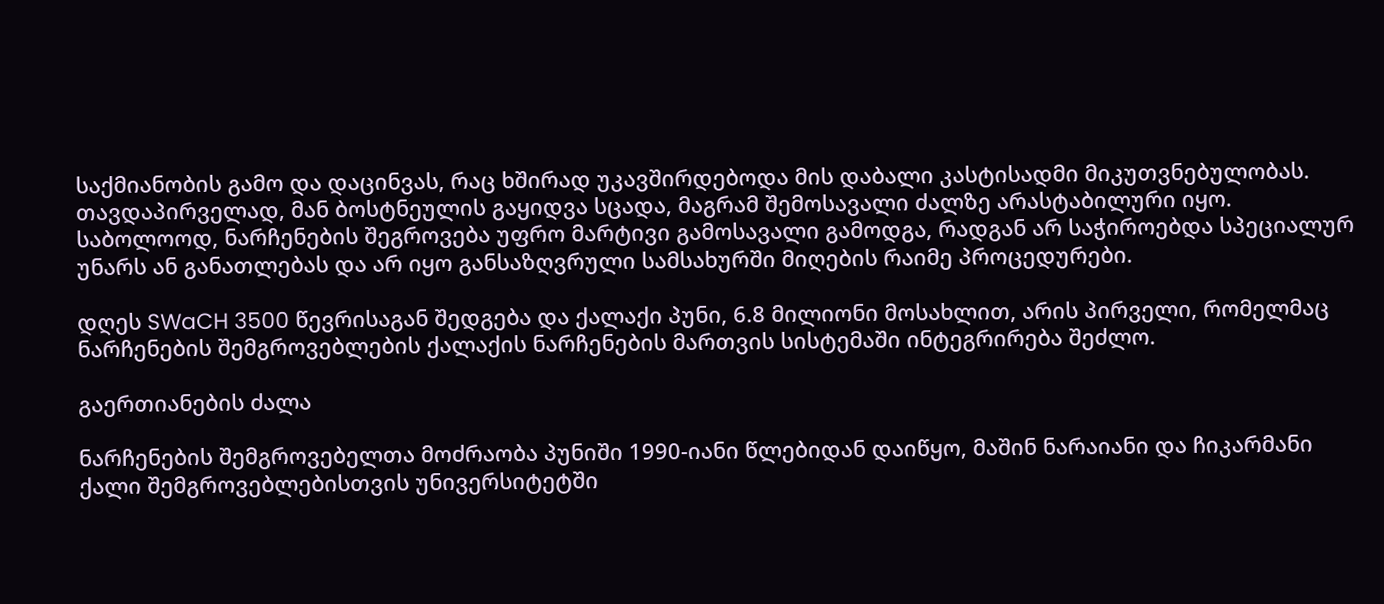საქმიანობის გამო და დაცინვას, რაც ხშირად უკავშირდებოდა მის დაბალი კასტისადმი მიკუთვნებულობას. თავდაპირველად, მან ბოსტნეულის გაყიდვა სცადა, მაგრამ შემოსავალი ძალზე არასტაბილური იყო. საბოლოოდ, ნარჩენების შეგროვება უფრო მარტივი გამოსავალი გამოდგა, რადგან არ საჭიროებდა სპეციალურ უნარს ან განათლებას და არ იყო განსაზღვრული სამსახურში მიღების რაიმე პროცედურები.

დღეს SWaCH 3500 წევრისაგან შედგება და ქალაქი პუნი, 6.8 მილიონი მოსახლით, არის პირველი, რომელმაც ნარჩენების შემგროვებლების ქალაქის ნარჩენების მართვის სისტემაში ინტეგრირება შეძლო.

გაერთიანების ძალა

ნარჩენების შემგროვებელთა მოძრაობა პუნიში 1990-იანი წლებიდან დაიწყო, მაშინ ნარაიანი და ჩიკარმანი ქალი შემგროვებლებისთვის უნივერსიტეტში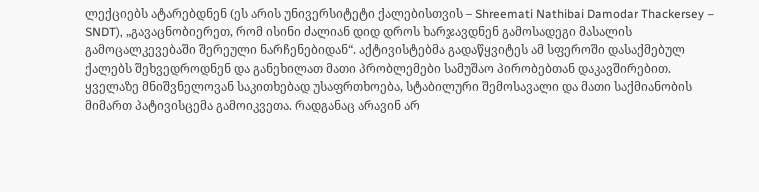ლექციებს ატარებდნენ (ეს არის უნივერსიტეტი ქალებისთვის – Shreemati Nathibai Damodar Thackersey – SNDT), „გავაცნობიერეთ, რომ ისინი ძალიან დიდ დროს ხარჯავდნენ გამოსადეგი მასალის გამოცალკევებაში შერეული ნარჩენებიდან“. აქტივისტებმა გადაწყვიტეს ამ სფეროში დასაქმებულ ქალებს შეხვედროდნენ და განეხილათ მათი პრობლემები სამუშაო პირობებთან დაკავშირებით. ყველაზე მნიშვნელოვან საკითხებად უსაფრთხოება, სტაბილური შემოსავალი და მათი საქმიანობის მიმართ პატივისცემა გამოიკვეთა. რადგანაც არავინ არ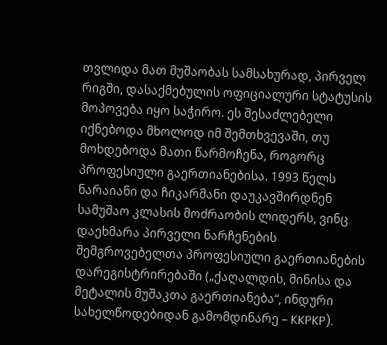თვლიდა მათ მუშაობას სამსახურად, პირველ რიგში, დასაქმებულის ოფიციალური სტატუსის მოპოვება იყო საჭირო. ეს შესაძლებელი იქნებოდა მხოლოდ იმ შემთხვევაში, თუ მოხდებოდა მათი წარმოჩენა, როგორც პროფესიული გაერთიანებისა. 1993 წელს ნარაიანი და ჩიკარმანი დაუკავშირდნენ სამუშაო კლასის მოძრაობის ლიდერს, ვინც დაეხმარა პირველი ნარჩენების შემგროვებელთა პროფესიული გაერთიანების დარეგისტრირებაში („ქაღალდის, მინისა და მეტალის მუშაკთა გაერთიანება“, ინდური სახელწოდებიდან გამომდინარე – KKPKP).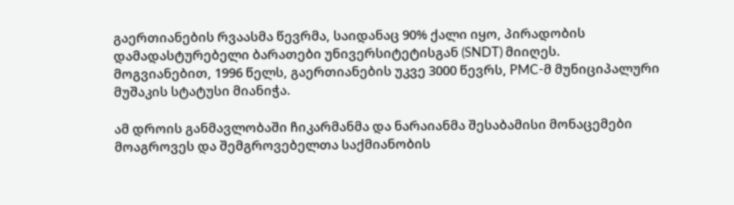გაერთიანების რვაასმა წევრმა, საიდანაც 90% ქალი იყო, პირადობის დამადასტურებელი ბარათები უნივერსიტეტისგან (SNDT) მიიღეს. მოგვიანებით, 1996 წელს, გაერთიანების უკვე 3000 წევრს, PMC-მ მუნიციპალური მუშაკის სტატუსი მიანიჭა.

ამ დროის განმავლობაში ჩიკარმანმა და ნარაიანმა შესაბამისი მონაცემები მოაგროვეს და შემგროვებელთა საქმიანობის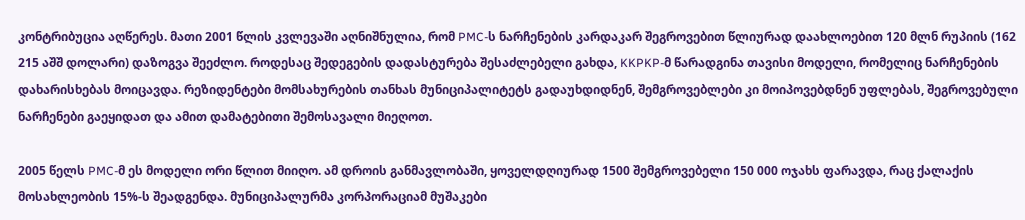კონტრიბუცია აღწერეს. მათი 2001 წლის კვლევაში აღნიშნულია, რომ PMC-ს ნარჩენების კარდაკარ შეგროვებით წლიურად დაახლოებით 120 მლნ რუპიის (162 215 აშშ დოლარი) დაზოგვა შეეძლო. როდესაც შედეგების დადასტურება შესაძლებელი გახდა, KKPKP-მ წარადგინა თავისი მოდელი, რომელიც ნარჩენების დახარისხებას მოიცავდა. რეზიდენტები მომსახურების თანხას მუნიციპალიტეტს გადაუხდიდნენ, შემგროვებლები კი მოიპოვებდნენ უფლებას, შეგროვებული ნარჩენები გაეყიდათ და ამით დამატებითი შემოსავალი მიეღოთ.

2005 წელს PMC-მ ეს მოდელი ორი წლით მიიღო. ამ დროის განმავლობაში, ყოველდღიურად 1500 შემგროვებელი 150 000 ოჯახს ფარავდა, რაც ქალაქის მოსახლეობის 15%-ს შეადგენდა. მუნიციპალურმა კორპორაციამ მუშაკები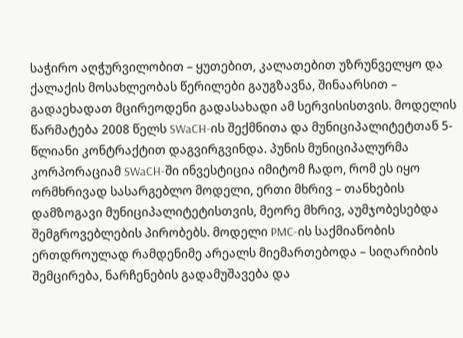საჭირო აღჭურვილობით – ყუთებით, კალათებით უზრუნველყო და ქალაქის მოსახლეობას წერილები გაუგზავნა, შინაარსით – გადაეხადათ მცირეოდენი გადასახადი ამ სერვისისთვის. მოდელის წარმატება 2008 წელს SWaCH-ის შექმნითა და მუნიციპალიტეტთან 5-წლიანი კონტრაქტით დაგვირგვინდა. პუნის მუნიციპალურმა კორპორაციამ SWaCH-ში ინვესტიცია იმიტომ ჩადო, რომ ეს იყო ორმხრივად სასარგებლო მოდელი, ერთი მხრივ – თანხების დამზოგავი მუნიციპალიტეტისთვის, მეორე მხრივ, აუმჯობესებდა შემგროვებლების პირობებს. მოდელი PMC-ის საქმიანობის ერთდროულად რამდენიმე არეალს მიემართებოდა – სიღარიბის შემცირება, ნარჩენების გადამუშავება და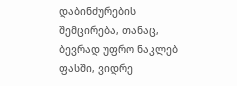დაბინძურების შემცირება, თანაც, ბევრად უფრო ნაკლებ ფასში, ვიდრე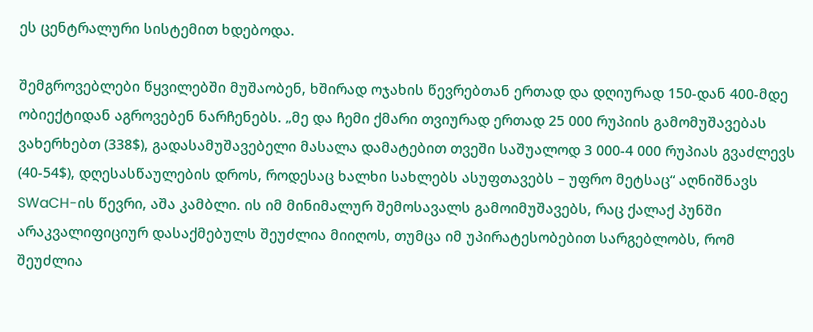ეს ცენტრალური სისტემით ხდებოდა.

შემგროვებლები წყვილებში მუშაობენ, ხშირად ოჯახის წევრებთან ერთად და დღიურად 150-დან 400-მდე ობიექტიდან აგროვებენ ნარჩენებს. „მე და ჩემი ქმარი თვიურად ერთად 25 000 რუპიის გამომუშავებას ვახერხებთ (338$), გადასამუშავებელი მასალა დამატებით თვეში საშუალოდ 3 000-4 000 რუპიას გვაძლევს (40-54$), დღესასწაულების დროს, როდესაც ხალხი სახლებს ასუფთავებს – უფრო მეტსაც“ აღნიშნავს SWaCH-ის წევრი, აშა კამბლი. ის იმ მინიმალურ შემოსავალს გამოიმუშავებს, რაც ქალაქ პუნში არაკვალიფიციურ დასაქმებულს შეუძლია მიიღოს, თუმცა იმ უპირატესობებით სარგებლობს, რომ შეუძლია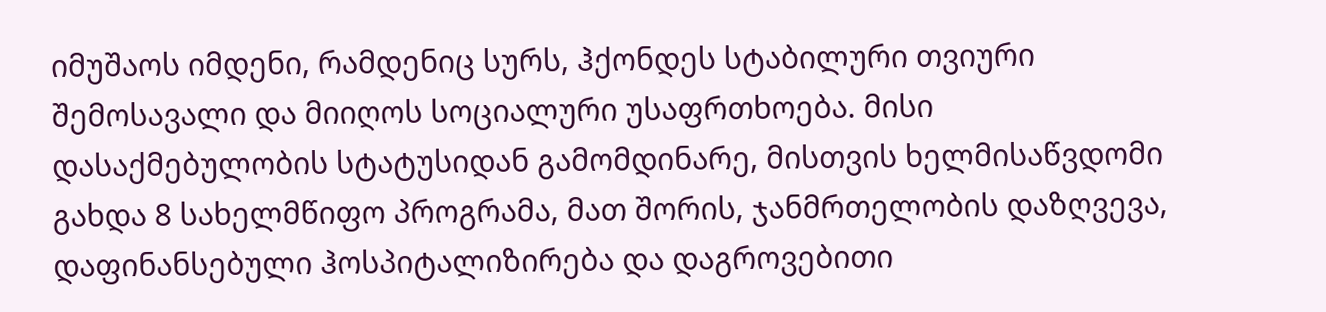იმუშაოს იმდენი, რამდენიც სურს, ჰქონდეს სტაბილური თვიური შემოსავალი და მიიღოს სოციალური უსაფრთხოება. მისი დასაქმებულობის სტატუსიდან გამომდინარე, მისთვის ხელმისაწვდომი გახდა 8 სახელმწიფო პროგრამა, მათ შორის, ჯანმრთელობის დაზღვევა, დაფინანსებული ჰოსპიტალიზირება და დაგროვებითი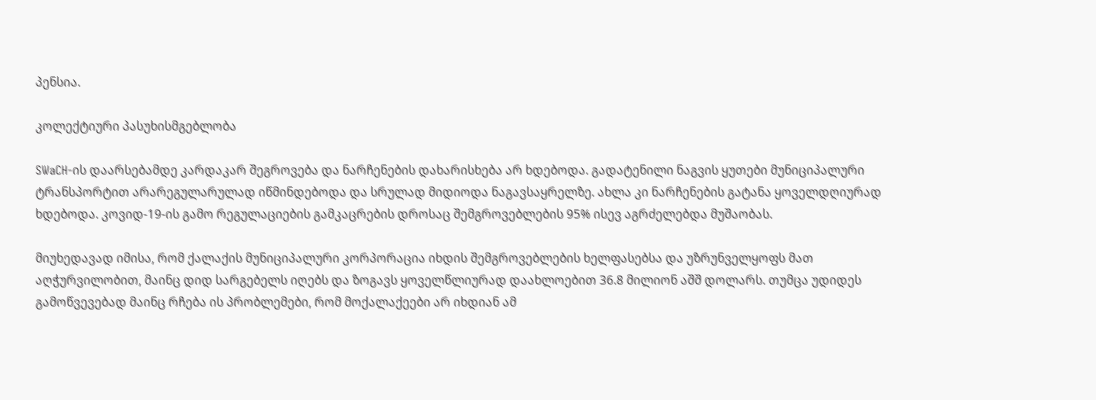პენსია.

კოლექტიური პასუხისმგებლობა

SWaCH-ის დაარსებამდე კარდაკარ შეგროვება და ნარჩენების დახარისხება არ ხდებოდა. გადატენილი ნაგვის ყუთები მუნიციპალური ტრანსპორტით არარეგულარულად იწმინდებოდა და სრულად მიდიოდა ნაგავსაყრელზე. ახლა კი ნარჩენების გატანა ყოველდღიურად ხდებოდა. კოვიდ-19-ის გამო რეგულაციების გამკაცრების დროსაც შემგროვებლების 95% ისევ აგრძელებდა მუშაობას.

მიუხედავად იმისა, რომ ქალაქის მუნიციპალური კორპორაცია იხდის შემგროვებლების ხელფასებსა და უზრუნველყოფს მათ აღჭურვილობით, მაინც დიდ სარგებელს იღებს და ზოგავს ყოველწლიურად დაახლოებით 36.8 მილიონ აშშ დოლარს. თუმცა უდიდეს გამოწვევებად მაინც რჩება ის პრობლემები, რომ მოქალაქეები არ იხდიან ამ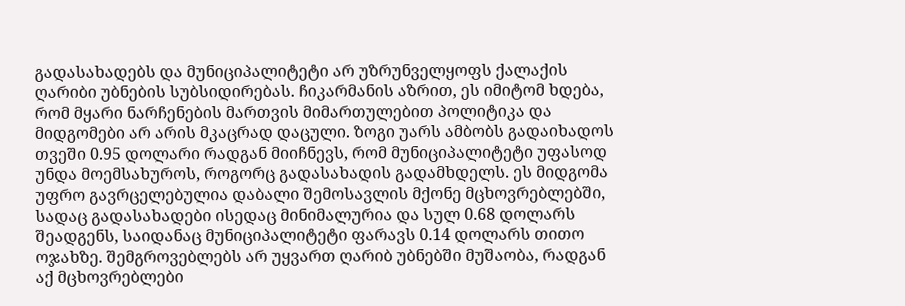გადასახადებს და მუნიციპალიტეტი არ უზრუნველყოფს ქალაქის ღარიბი უბნების სუბსიდირებას. ჩიკარმანის აზრით, ეს იმიტომ ხდება, რომ მყარი ნარჩენების მართვის მიმართულებით პოლიტიკა და მიდგომები არ არის მკაცრად დაცული. ზოგი უარს ამბობს გადაიხადოს თვეში 0.95 დოლარი რადგან მიიჩნევს, რომ მუნიციპალიტეტი უფასოდ უნდა მოემსახუროს, როგორც გადასახადის გადამხდელს. ეს მიდგომა უფრო გავრცელებულია დაბალი შემოსავლის მქონე მცხოვრებლებში, სადაც გადასახადები ისედაც მინიმალურია და სულ 0.68 დოლარს შეადგენს, საიდანაც მუნიციპალიტეტი ფარავს 0.14 დოლარს თითო ოჯახზე. შემგროვებლებს არ უყვართ ღარიბ უბნებში მუშაობა, რადგან აქ მცხოვრებლები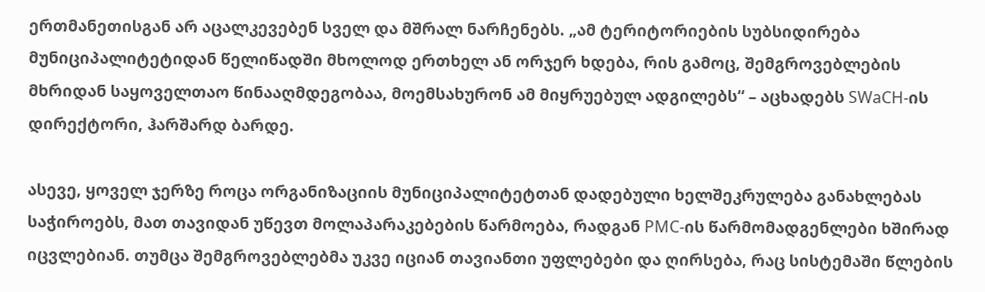ერთმანეთისგან არ აცალკევებენ სველ და მშრალ ნარჩენებს. „ამ ტერიტორიების სუბსიდირება მუნიციპალიტეტიდან წელიწადში მხოლოდ ერთხელ ან ორჯერ ხდება, რის გამოც, შემგროვებლების მხრიდან საყოველთაო წინააღმდეგობაა, მოემსახურონ ამ მიყრუებულ ადგილებს“ – აცხადებს SWaCH-ის დირექტორი, ჰარშარდ ბარდე.

ასევე, ყოველ ჯერზე როცა ორგანიზაციის მუნიციპალიტეტთან დადებული ხელშეკრულება განახლებას საჭიროებს, მათ თავიდან უწევთ მოლაპარაკებების წარმოება, რადგან PMC-ის წარმომადგენლები ხშირად იცვლებიან. თუმცა შემგროვებლებმა უკვე იციან თავიანთი უფლებები და ღირსება, რაც სისტემაში წლების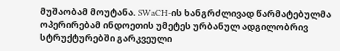მუშაობამ მოუტანა. SWaCH-ის ხანგრძლივად წარმატებულმა ოპერირებამ ინდოეთის უმეტეს ურბანულ ადგილობრივ სტრუქტურებში გარკვეული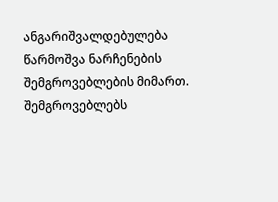ანგარიშვალდებულება წარმოშვა ნარჩენების შემგროვებლების მიმართ. შემგროვებლებს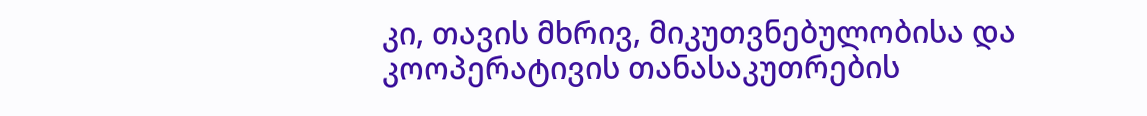კი, თავის მხრივ, მიკუთვნებულობისა და კოოპერატივის თანასაკუთრების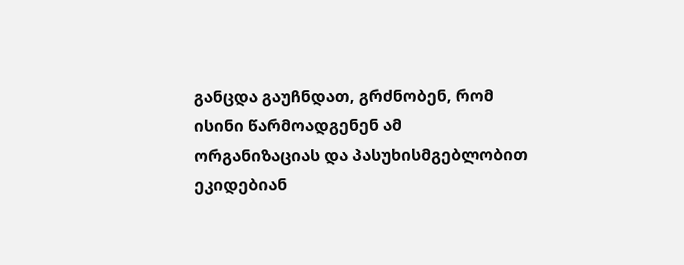განცდა გაუჩნდათ, გრძნობენ, რომ ისინი წარმოადგენენ ამ ორგანიზაციას და პასუხისმგებლობით ეკიდებიან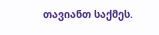თავიანთ საქმეს.